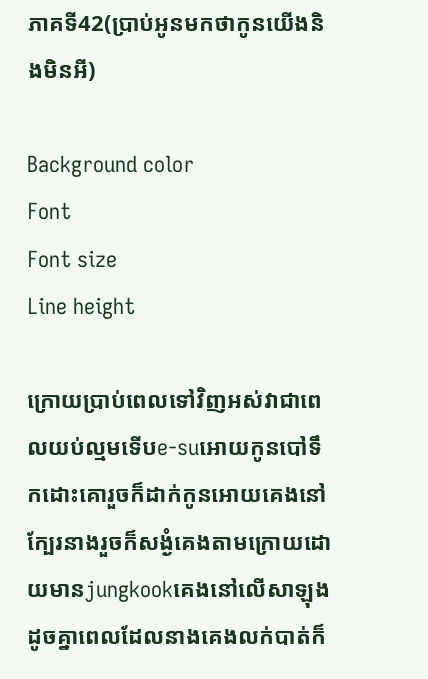ភាគទី42(ប្រាប់អូនមកថាកូនយេីងនិងមិនអី)

Background color
Font
Font size
Line height

ក្រោយប្រាប់ពេលទៅវិញអស់វាជាពេលយប់ល្មមទេីបe-suអោយកូនបៅទឹកដោះគោរួចក៏ដាក់កូនអោយគេងនៅក្បែរនាងរួចក៏សង្ងំគេងតាមក្រោយដោយមានjungkookគេងនៅលេីសាឡុងដូចគ្នាពេលដែលនាងគេងលក់បាត់ក៏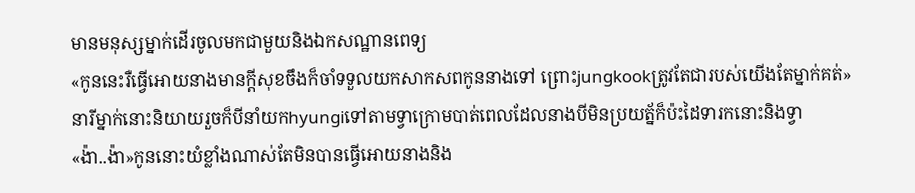មានមនុស្សម្នាក់ដេីរចូលមកជាមួយនិងឯកសណ្ឋានពេទ្យ
«កូននេះរឺធ្វេីអោយនាងមានក្តីសុខចឹងក៏ចាំទទួលយកសាកសពកូននាងទៅ ព្រោះjungkookត្រូវតែជារបស់យេីងតែម្នាក់គត់»នារីម្នាក់នោះនិយាយរួចក៏បីនាំយកhyungiទៅតាមទ្វាក្រោមបាត់ពេលដែលនាងបីមិនប្រយត្ន័ក៏ប៉ះដៃទារកនោះនិងទ្វា
«ង៉ា..ង៉ា»កូននោះយំខ្លាំងណាស់តែមិនបានធ្វេីអោយនាងនិង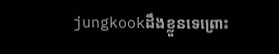jungkookដឹងខ្លួនទេព្រោះ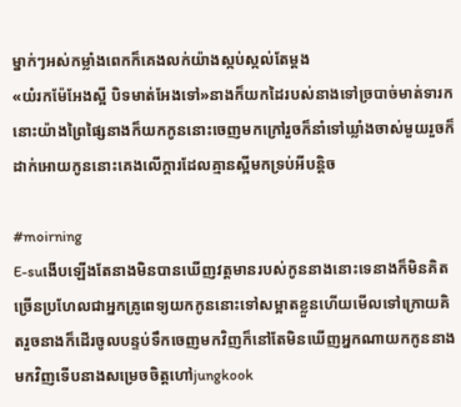ម្នាក់ៗអស់កម្លាំងពេកក៏គេងលក់យ៉ាងស្កប់ស្កល់តែម្តង
«យំរកម៉ែអែងស្អី បិទមាត់អែងទៅ»នាងក៏យកដៃរបស់នាងទៅច្របាច់មាត់ទារកនោះយ៉ាងព្រៃផ្សៃនាងក៏យកកូននោះចេញមកក្រៅរួចក៏នាំទៅឃ្លាំងចាស់មួយរួចក៏ដាក់អោយកូននោះគេងលេីក្តារដែលគ្មានស្អីមកទ្រប់អីបន្តិច

#moirning
E-suងេីបឡេីងតែនាងមិនបានឃេីញវត្តមានរបស់កូននាងនោះទេនាងក៏មិនគិតច្រេីនប្រហែលជាអ្នកគ្រូពេទ្យយកកូននោះទៅសម្អាតខ្លួនហេីយមេីលទៅក្រោយគិតរួចនាងក៏ដេីរចូលបន្ទប់ទឹកចេញមកវិញក៏នៅតែមិនឃេីញអ្នកណាយកកូននាងមកវិញទេីបនាងសម្រេចចិត្តហៅjungkook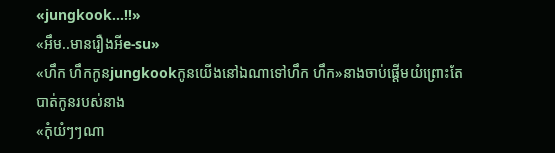«jungkook...!!»
«អឹម..មានរឿងអីe-su»
«ហឹក ហឹកកូនjungkookកូនយេីងនៅឯណាទៅហឹក ហឹក»នាងចាប់ផ្តេីមយំព្រោះតែបាត់កូនរបស់នាង
«កុំយំៗៗណា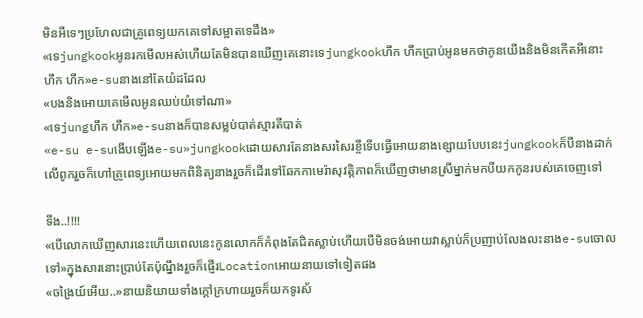មិនអីទេៗប្រហែលជាគ្រូពេទ្យយកគេទៅសម្អាតទេដឹង»
«ទេjungkookអូនរកមេីលអស់ហេីយតែមិនបានឃេីញគេនោះទេjungkookហឹក ហឹកប្រាប់អូនមកថាកូនយេីងនិងមិនកេីតអីនោះហឹក ហឹក»e-suនាងនៅតែយំដដែល
«បងនិងអោយគេមេីលអូនឈប់យំទៅណា»
«ទេjungហឹក ហឹក»e-suនាងក៏បានសម្លប់បាត់ស្មារតីបាត់
«e-su e-suងេីបឡេីងe-su»jungkookដោយសារតែនាងសរសៃរខ្ចីទេីបធ្វេីអោយនាងខ្សោយបែបនេះjungkookក៏បីនាងដាក់លេីពូករួចក៏ហៅគ្រូពេទ្យអោយមកពិនិត្យនាងរួចក៏ដេីរទៅឆែកកាមេរ៉ាសុវត្តិភាពក៏ឃេីញថាមានស្រីម្នាក់មកបីយកកូនរបស់គេចេញទៅ

ទីង..!!!!
«បេីលោកឃេីញសារនេះហេីយពេលនេះកូនលោកក៏កំពុងតែជិតស្លាប់ហេីយបេីមិនចង់អោយវាស្លាប់ក៏ប្រញាប់លែងលះនាងe-suចោលទៅ»ក្នុងសារនោះប្រាប់តែប៉ុណ្នឹងរួចក៏ផ្ញេីរLocationអោយនាយទៅទៀតផង
«ចង្រៃយ៍អេីយ..»នាយនិយាយទាំងក្តៅក្រហាយរួចក៏យកទូរស័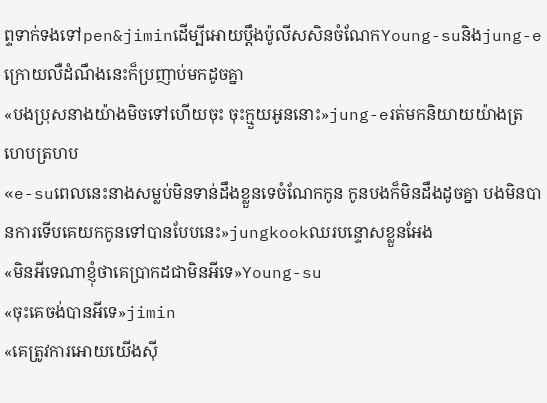ព្ទទាក់ទងទៅpen&jiminដេីម្បីអោយប្តឹងប៉ូលីសសិនចំណែកYoung-suនិងjung-eក្រោយលឺដំណឹងនេះក៏ប្រញាប់មកដូចគ្នា
«បងប្រុសនាងយ៉ាងមិចទៅហេីយចុះ ចុះក្មួយអូននោះ»jung-eរត់មកនិយាយយ៉ាងត្រហេបត្រហប
«e-suពេលនេះនាងសម្លប់មិនទាន់ដឹងខ្លួនទេចំណែកកូន កូនបងក៏មិនដឹងដូចគ្នា បងមិនបានការទេីបគេយកកូនទៅបានបែបនេះ»jungkookឈរបន្ទោសខ្លួនអែង
«មិនអីទេណាខ្ញុំថាគេប្រាកដជាមិនអីទេ»Young-su
«ចុះគេចង់បានអីទេ»jimin
«គេត្រូវការអោយយេីងសុី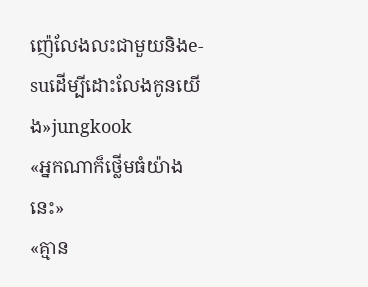ញ៉េលែងលះជាមួយនិងe-suដេីម្បីដោះលែងកូនយេីង»jungkook
«អ្នកណាក៏ថ្លេីមធំយ៉ាងនេះ»
«គ្មាន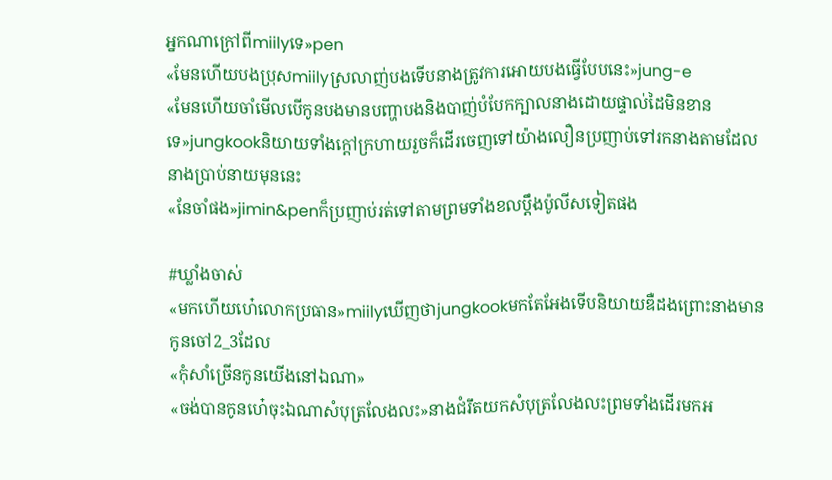អ្នកណាក្រៅពីmiilyទេ»pen
«មែនហេីយបងប្រុសmiilyស្រលាញ់បងទេីបនាងត្រូវការអោយបងធ្វេីបែបនេះ»jung-e
«មែនហេីយចាំមេីលបេីកូនបងមានបញ្ហាបងនិងបាញ់បំបែកក្បាលនាងដោយផ្ទាល់ដៃមិនខានទេ»jungkookនិយាយទាំងក្តៅក្រហាយរួចក៏ដេីរចេញទៅយ៉ាងលឿនប្រញាប់ទៅរកនាងតាមដែលនាងប្រាប់នាយមុននេះ
«នែចាំផង»jimin&penក៏ប្រញាប់រត់ទៅតាមព្រមទាំងខលប្តឹងប៉ូលីសទៀតផង

#ឃ្លាំងចាស់
«មកហេីយហេ៎លោកប្រធាន»miilyឃេីញថាjungkookមកតែអែងទេីបនិយាយឌឺដងព្រោះនាងមានកូនចៅ2_3ដែល
«កុំសាំច្រេីនកូនយេីងនៅឯណា»
«ចង់បានកូនហេ៎ចុះឯណាសំបុត្រលែងលះ»នាងជំរឹតយកសំបុត្រលែងលះព្រមទាំងដេីរមកអ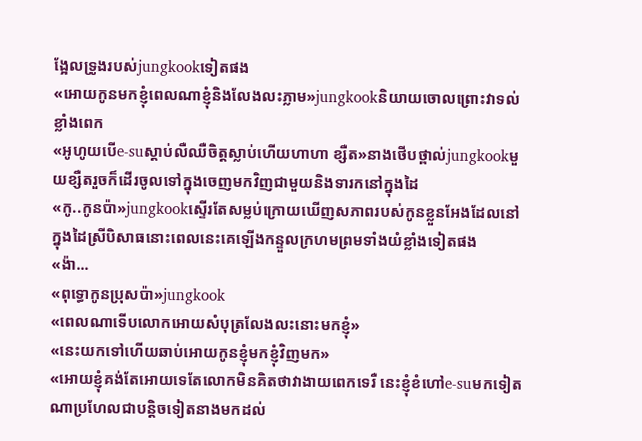ង្អែលទ្រូងរបស់jungkookទៀតផង
«អោយកូនមកខ្ញុំពេលណាខ្ញុំនិងលែងលះភ្លាម»jungkookនិយាយចោលព្រោះវាទល់ខ្លាំងពេក
«អូហូយបេីe-suស្តាប់លឺឈឺចិត្តស្លាប់ហេីយហាហា ខ្សឺត»នាងថេីបថ្ពាល់jungkookមួយខ្សឺតរួចក៏ដេីរចូលទៅក្នុងចេញមកវិញជាមួយនិងទារកនៅក្នុងដៃ
«កូ..កូនប៉ា»jungkookស្ទេីរតែសម្លប់ក្រោយឃេីញសភាពរបស់កូនខ្លួនអែងដែលនៅក្នុងដៃស្រីបិសាធនោះពេលនេះគេឡេីងកន្ទួលក្រហមព្រមទាំងយំខ្លាំងទៀតផង
«ង៉ា...
«ពុទ្ធោកូនប្រុសប៉ា»jungkook
«ពេលណាទេីបលោកអោយសំបុត្រលែងលះនោះមកខ្ញុំ»
«នេះយកទៅហេីយឆាប់អោយកូនខ្ញុំមកខ្ញុំវិញមក»
«អោយខ្ញុំគង់តែអោយទេតែលោកមិនគិតថាវាងាយពេកទេរឺ នេះខ្ញុំខំហៅe-suមកទៀតណាប្រហែលជាបន្តិចទៀតនាងមកដល់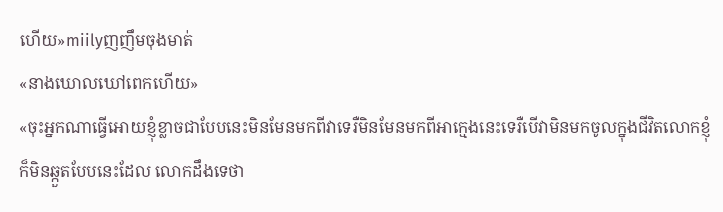ហេីយ»miilyញញឹមចុងមាត់
«នាងឃោលឃៅពេកហេីយ»
«ចុះអ្នកណាធ្វេីអោយខ្ញុំខ្លាចជាបែបនេះមិនមែនមកពីវាទេរឺមិនមែនមកពីអាក្មេងនេះទេរឺបេីវាមិនមកចូលក្នុងជីវិតលោកខ្ញុំក៏មិនឆ្កួតបែបនេះដែល លោកដឹងទេថា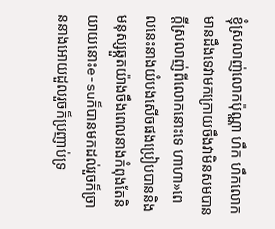ខ្ញុំស្រលាញ់លោកប៉ុណ្ណា ហឹក ហឹកលោកមានដឹងទេវាមកក្រោយចឹងវាមិនសមបានក្តីស្រលាញ់ពីលោកនោះទេ ហាហា»ពេលនេះនាងយំបងសេីចផងប្រៀបបាននិងមនុស្សឆ្កួតយ៉ាងចឹងពេលនាងកំពុងតែនិយាយនោះe-suក៏បានមកដល់រួចក៏ច្រាននាងអោយដួលរួចក៏ប្រញាប់ទ្រ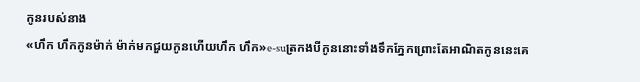កូនរបស់នាង
«ហឹក ហឹកកូនម៉ាក់ ម៉ាក់មកជួយកូនហេីយហឹក ហឹក»e-suត្រកងបីកូននោះទាំងទឹកភ្នែកព្រោះតែអាណិតកូននេះគេ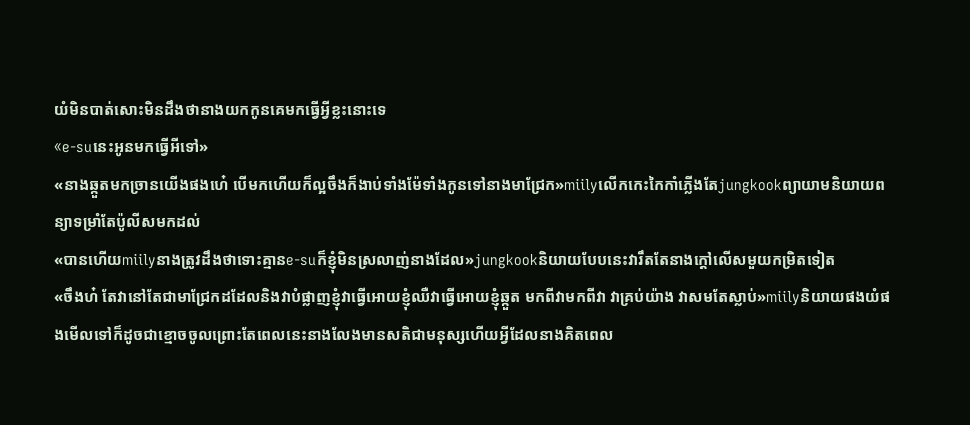យំមិនបាត់សោះមិនដឹងថានាងយកកូនគេមកធ្វេីអ្វីខ្លះនោះទេ
«e-suនេះអូនមកធ្វេីអីទៅ»
«នាងឆ្កួតមកច្រានយេីងផងហេ៎ បេីមកហេីយក៏ល្អចឹងក៏ងាប់ទាំងម៉ែទាំងកូនទៅនាងមាជ្រែក»miilyលេីកកេះកៃកាំភ្លេីងតែjungkookព្យាយាមនិយាយពន្យាទម្រាំតែប៉ូលីសមកដល់
«បានហេីយmiilyនាងត្រូវដឹងថាទោះគ្មានe-suក៏ខ្ញុំមិនស្រលាញ់នាងដែល»jungkookនិយាយបែបនេះវារឹតតែនាងក្តៅលេីសមួយកម្រិតទៀត
«ចឹងហ៎ តែវានៅតែជាមាជ្រែកដដែលនិងវាបំផ្លាញខ្ញុំវាធ្វេីអោយខ្ញុំឈឺវាធ្វេីអោយខ្ញុំឆ្កួត មកពីវាមកពីវា វាគ្រប់យ៉ាង វាសមតែស្លាប់»miilyនិយាយផងយំផងមេីលទៅក៏ដូចជាខ្មោចចូលព្រោះតែពេលនេះនាងលែងមានសតិជាមនុស្សហេីយអ្វីដែលនាងគិតពេល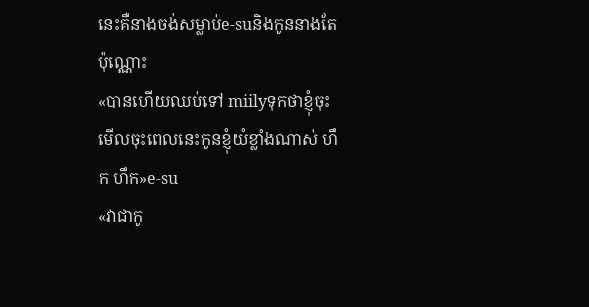នេះគឺនាងចង់សម្លាប់e-suនិងកូននាងតែប៉ុណ្ណោះ
«បានហេីយឈប់ទៅ miilyទុកថាខ្ញុំចុះមេីលចុះពេលនេះកូនខ្ញុំយំខ្លាំងណាស់ ហឹក ហឹក»e-su
«វាជាកូ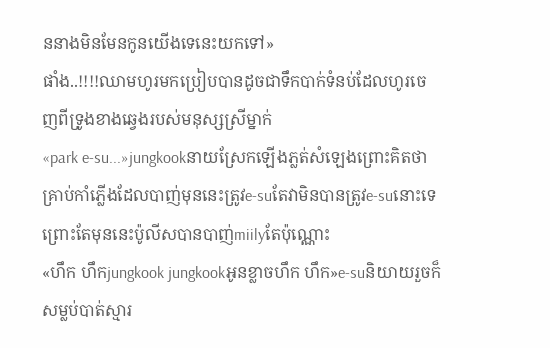ននាងមិនមែនកូនយេីងទេនេះយកទៅ»
ផាំង..!!!!ឈាមហូរមកប្រៀបបានដូចជាទឹកបាក់ទំនប់ដែលហូរចេញពីទ្រូងខាងឆ្វេងរបស់មនុស្សស្រីម្នាក់
«park e-su...»jungkookនាយស្រែកឡេីងភ្លត់សំឡេងព្រោះគិតថាគ្រាប់កាំភ្លេីងដែលបាញ់មុននេះត្រូវe-suតែវាមិនបានត្រូវe-suនោះទេព្រោះតែមុននេះប៉ូលីសបានបាញ់miilyតែប៉ុណ្ណោះ
«ហឹក ហឹកjungkook jungkookអូនខ្លាចហឹក ហឹក»e-suនិយាយរួចក៏សម្លប់បាត់ស្មារ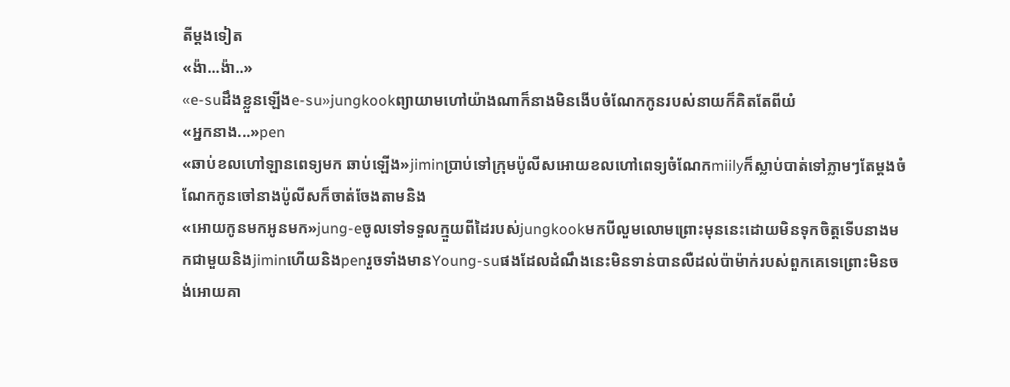តីម្តងទៀត
«ង៉ា...ង៉ា..»
«e-suដឹងខ្លួនឡេីងe-su»jungkookព្យាយាមហៅយ៉ាងណាក៏នាងមិនងេីបចំណែកកូនរបស់នាយក៏គិតតែពីយំ
«អ្នកនាង...»pen
«ឆាប់ខលហៅឡានពេទ្យមក ឆាប់ឡេីង»jiminប្រាប់ទៅក្រុមប៉ូលីសអោយខលហៅពេទ្យចំណែកmiilyក៏ស្លាប់បាត់ទៅភ្លាមៗតែម្តងចំណែកកូនចៅនាងប៉ូលីសក៏ចាត់ចែងតាមនិង
«អោយកូនមកអូនមក»jung-eចូលទៅទទួលក្មួយពីដៃរបស់jungkookមកបីលួមលោមព្រោះមុននេះដោយមិនទុកចិត្តទេីបនាងមកជាមួយនិងjiminហេីយនិងpenរួចទាំងមានYoung-suផងដែលដំណឹងនេះមិនទាន់បានលឺដល់ប៉ាម៉ាក់របស់ពួកគេទេព្រោះមិនចង់អោយគា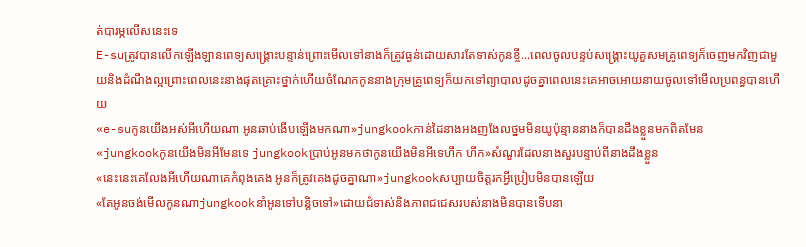ត់បារម្ភលេីសនេះទេ
E-suត្រូវបានលេីកឡេីងឡានពេទ្យសង្គ្រោះបន្ទាន់ព្រោះមេីលទៅនាងក៏ត្រូវធ្ងន់ដោយសារតែទាស់កូនខ្ចី...ពេលចូលបន្ទប់សង្គ្រោះយូគួសមគ្រូពេទ្យក៏ចេញមកវិញជាមួយនិងដំណឹងល្អព្រោះពេលនេះនាងផុតគ្រោះថ្នាក់ហេីយចំណែកកូននាងក្រុមគ្រូពេទ្យក៏យកទៅព្យាបាលដូចគ្នាពេលនេះគេអាចអោយនាយចូលទៅមេីលប្រពន្ធបានហេីយ
«e-suកូនយេីងអស់អីហេីយណា អូនឆាប់ងេីបឡេីងមកណា»jungkookកាន់ដៃនាងអងញងែលថ្នមមិនយូប៉ុន្មាននាងក៏បានដឹងខ្លួនមកពិតមែន
«jungkookកូនយេីងមិនអីមែនទេ jungkookប្រាប់អូនមកថាកូនយេីងមិនអីទេហឹក ហឹក»សំណួរដែលនាងសួរបន្ទាប់ពីនាងដឹងខ្លួន
«នេះនេះគេលែងអីហេីយណាគេកំពុងគេង អូនក៏ត្រូវគេងដូចគ្នាណា»jungkookសប្បាយចិត្តរកអ្វីប្រៀបមិនបានឡេីយ
«តែអូនចង់មេីលកូនណាjungkookនាំអូនទៅបន្តិចទៅ»ដោយជំទាស់និងភាពជជេសរបស់នាងមិនបានទេីបនា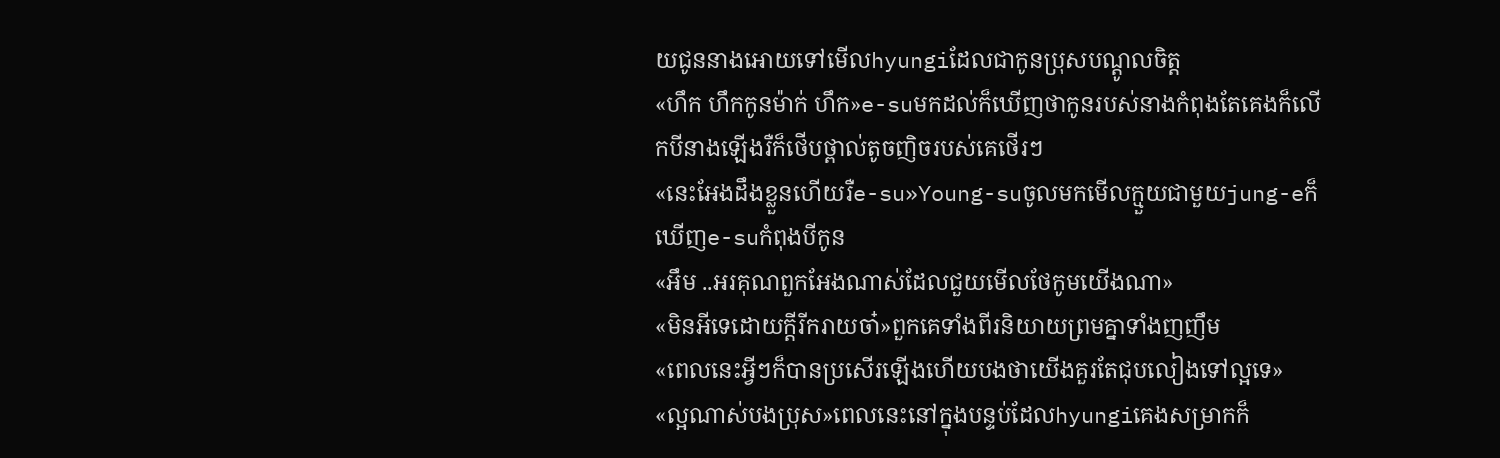យជូននាងអោយទៅមេីលhyungiដែលជាកូនប្រុសបណ្តូលចិត្ត
«ហឹក ហឹកកូនម៉ាក់ ហឹក»e-suមកដល់ក៏ឃេីញថាកូនរបស់នាងកំពុងតែគេងក៏លេីកបីនាងឡេីងរឺក៏ថេីបថ្ពាល់តូចញិចរបស់គេថេីរៗ
«នេះអែងដឹងខ្លួនហេីយរឺe-su»Young-suចូលមកមេីលក្មួយជាមួយjung-eក៏ឃេីញe-suកំពុងបីកូន
«អឹម ..អរគុណពួកអែងណាស់ដែលជួយមេីលថែកូមយេីងណា»
«មិនអីទេដោយក្តីរីករាយចា៎»ពួកគេទាំងពីរនិយាយព្រមគ្នាទាំងញញឹម
«ពេលនេះអ្វីៗក៏បានប្រសេីរឡេីងហេីយបងថាយេីងគួរតែជុបលៀងទៅល្អទេ»
«ល្អណាស់បងប្រុស»ពេលនេះនៅក្នុងបន្ទប់ដែលhyungiគេងសម្រាកក៏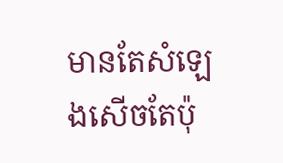មានតែសំឡេងសេីចតែប៉ុ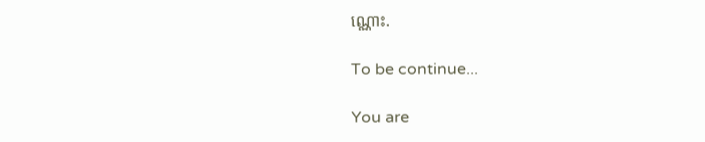ណ្ណោះ.

To be continue...

You are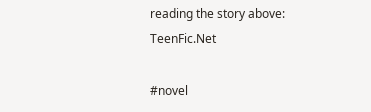reading the story above: TeenFic.Net

#novel